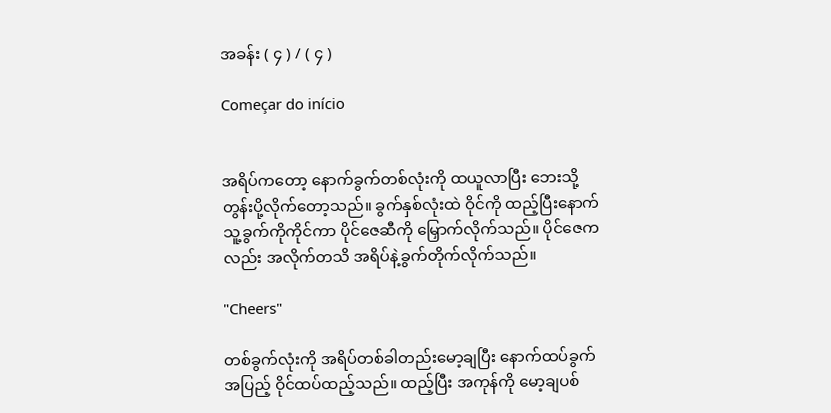အခန်း ( ၄ ) / ( ၄ )

Começar do início


အရိပ်ကတော့ နောက်ခွက်တစ်လုံးကို ထယူလာပြီး ဘေးသို့ တွန်းပို့လိုက်တော့သည်။ ခွက်နှစ်လုံးထဲ ဝိုင်ကို ထည့်ပြီးနောက် သူ့ခွက်ကိုကိုင်ကာ ပိုင်ဇေဆီကို မြှောက်လိုက်သည်။ ပိုင်ဇေကလည်း အလိုက်တသိ အရိပ်နဲ့ခွက်တိုက်လိုက်သည်။

"Cheers"

တစ်ခွက်လုံးကို အရိပ်တစ်ခါတည်းမော့ချပြီး နောက်ထပ်ခွက်အပြည့် ဝိုင်ထပ်ထည့်သည်။ ထည့်ပြီး အကုန်ကို မော့ချပစ်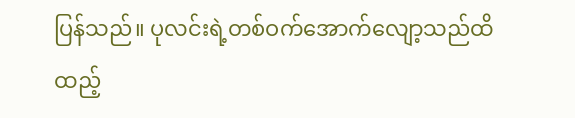ပြန်သည်။ ပုလင်းရဲ့တစ်ဝက်အောက်လျော့သည်ထိ ထည့်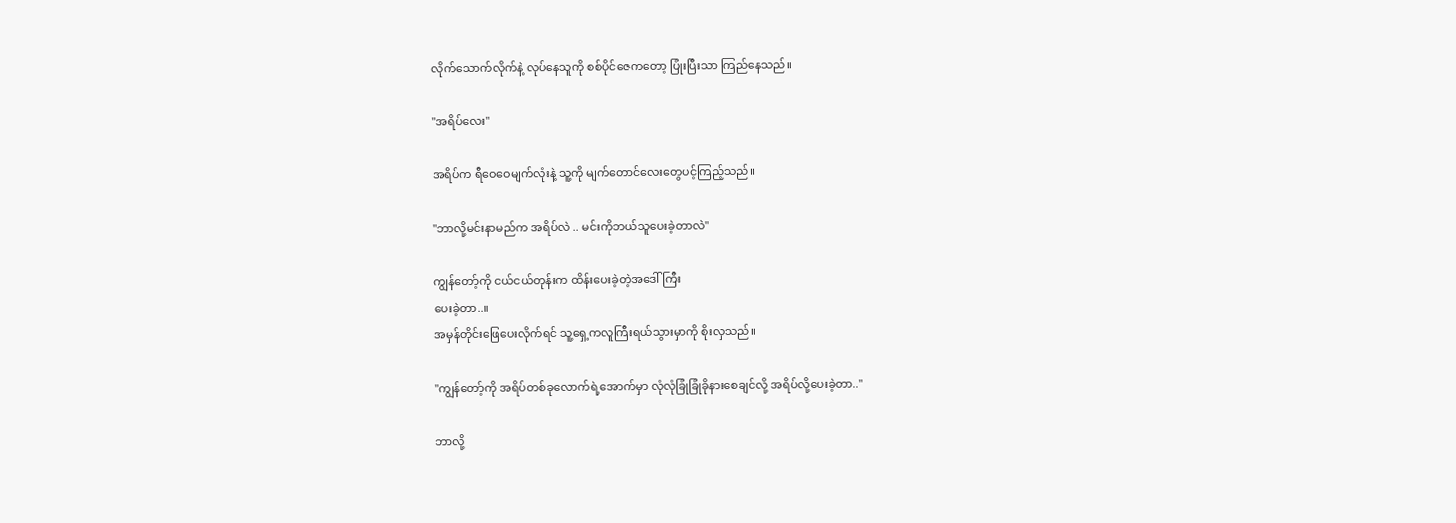လိုက်သောက်လိုက်နဲ့ လုပ်နေသူကို စစ်ပိုင်ဇေကတော့ ပြုံးပြီးသာ ကြည်နေသည်။

"အရိပ်လေး"

အရိပ်က ရီဝေဝေမျက်လုံးနဲ့ သူ့ကို မျက်တောင်လေးတွေပင့်ကြည့်သည်။

"ဘာလို့မင်းနာမည်က အရိပ်လဲ .. မင်းကိုဘယ်သူပေးခဲ့တာလဲ"

ကျွန်တော့်ကို ငယ်ငယ်တုန်းက ထိန်းပေးခဲ့တဲ့အဒေါ်ကြီး
ပေးခဲ့တာ..။
အမှန်တိုင်းဖြေပေးလိုက်ရင် သူ့ရှေ့ကလူကြီးရယ်သွားမှာကို စိုးလှသည်။

"ကျွန်တော့်ကို အရိပ်တစ်ခုလောက်ရဲ့အောက်မှာ လုံလုံခြုံခြုံခိုနားစေချင်လို့ အရိပ်လို့ပေးခဲ့တာ.."

ဘာလို့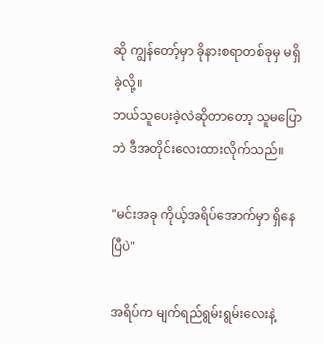ဆို ကျွန်တော့်မှာ ခိုနားစရာတစ်ခုမှ မရှိခဲ့လို့။
ဘယ်သူပေးခဲ့လဲဆိုတာတော့ သူမပြောဘဲ ဒီအတိုင်းလေးထားလိုက်သည်။

"မင်းအခု ကိုယ့်အရိပ်အောက်မှာ ရှိနေပြီပဲ"

အရိပ်က မျက်ရည်ရွမ်းရွမ်းလေးနဲ့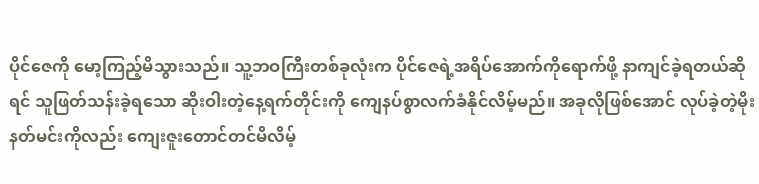ပိုင်ဇေကို မော့ကြည့်မိသွားသည်။ သူ့ဘဝကြီးတစ်ခုလုံးက ပိုင်ဇေရဲ့အရိပ်အောက်ကိုရောက်ဖို့ နာကျင်ခဲ့ရတယ်ဆိုရင် သူဖြတ်သန်းခဲ့ရသော ဆိုးဝါးတဲ့နေ့ရက်တိုင်းကို ကျေနပ်စွာလက်ခံနိုင်လိမ့်မည်။ အခုလိုဖြစ်အောင် လုပ်ခဲ့တဲ့မိုးနတ်မင်းကိုလည်း ကျေးဇူးတောင်တင်မိလိမ့်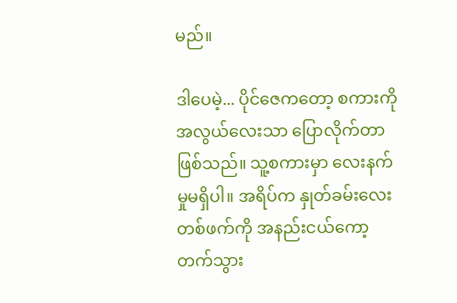မည်။

ဒါပေမဲ့... ပိုင်ဇေကတော့ စကားကိုအလွယ်လေးသာ ပြောလိုက်တာဖြစ်သည်။ သူ့စကားမှာ လေးနက်မှုမရှိပါ။ အရိပ်က နှုတ်ခမ်းလေးတစ်ဖက်ကို အနည်းငယ်ကော့တက်သွား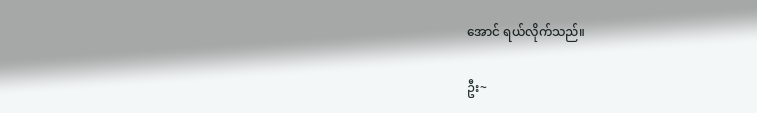အောင် ရယ်လိုက်သည်။

ဦး~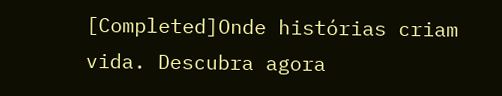[Completed]Onde histórias criam vida. Descubra agora